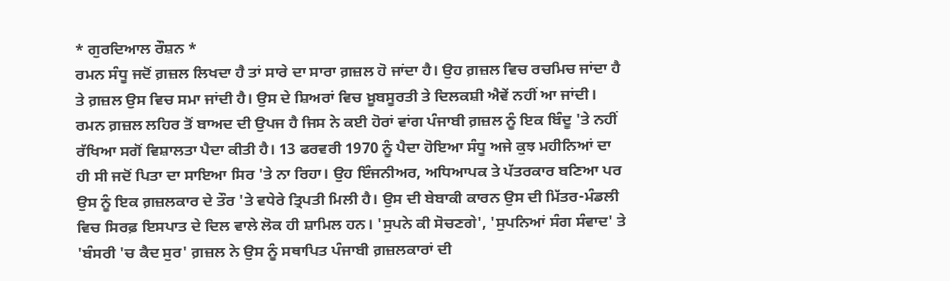* ਗੁਰਦਿਆਲ ਰੌਸ਼ਨ *
ਰਮਨ ਸੰਧੂ ਜਦੋਂ ਗ਼ਜ਼ਲ ਲਿਖਦਾ ਹੈ ਤਾਂ ਸਾਰੇ ਦਾ ਸਾਰਾ ਗ਼ਜ਼ਲ ਹੋ ਜਾਂਦਾ ਹੈ। ਉਹ ਗ਼ਜ਼ਲ ਵਿਚ ਰਚਮਿਚ ਜਾਂਦਾ ਹੈ ਤੇ ਗ਼ਜ਼ਲ ਉਸ ਵਿਚ ਸਮਾ ਜਾਂਦੀ ਹੈ। ਉਸ ਦੇ ਸ਼ਿਅਰਾਂ ਵਿਚ ਖ਼ੂਬਸੂਰਤੀ ਤੇ ਦਿਲਕਸ਼ੀ ਐਵੇਂ ਨਹੀਂ ਆ ਜਾਂਦੀ। ਰਮਨ ਗ਼ਜ਼ਲ ਲਹਿਰ ਤੋਂ ਬਾਅਦ ਦੀ ਉਪਜ ਹੈ ਜਿਸ ਨੇ ਕਈ ਹੋਰਾਂ ਵਾਂਗ ਪੰਜਾਬੀ ਗ਼ਜ਼ਲ ਨੂੰ ਇਕ ਬਿੰਦੂ 'ਤੇ ਨਹੀਂ ਰੱਖਿਆ ਸਗੋਂ ਵਿਸ਼ਾਲਤਾ ਪੈਦਾ ਕੀਤੀ ਹੈ। 13 ਫਰਵਰੀ 1970 ਨੂੰ ਪੈਦਾ ਹੋਇਆ ਸੰਧੂ ਅਜੇ ਕੁਝ ਮਹੀਨਿਆਂ ਦਾ ਹੀ ਸੀ ਜਦੋਂ ਪਿਤਾ ਦਾ ਸਾਇਆ ਸਿਰ 'ਤੇ ਨਾ ਰਿਹਾ। ਉਹ ਇੰਜਨੀਅਰ, ਅਧਿਆਪਕ ਤੇ ਪੱਤਰਕਾਰ ਬਣਿਆ ਪਰ ਉਸ ਨੂੰ ਇਕ ਗ਼ਜ਼ਲਕਾਰ ਦੇ ਤੌਰ 'ਤੇ ਵਧੇਰੇ ਤ੍ਰਿਪਤੀ ਮਿਲੀ ਹੈ। ਉਸ ਦੀ ਬੇਬਾਕੀ ਕਾਰਨ ਉਸ ਦੀ ਮਿੱਤਰ-ਮੰਡਲੀ ਵਿਚ ਸਿਰਫ਼ ਇਸਪਾਤ ਦੇ ਦਿਲ ਵਾਲੇ ਲੋਕ ਹੀ ਸ਼ਾਮਿਲ ਹਨ। 'ਸੁਪਨੇ ਕੀ ਸੋਚਣਗੇ', 'ਸੁਪਨਿਆਂ ਸੰਗ ਸੰਵਾਦ' ਤੇ 'ਬੰਸਰੀ 'ਚ ਕੈਦ ਸੁਰ' ਗ਼ਜ਼ਲ ਨੇ ਉਸ ਨੂੰ ਸਥਾਪਿਤ ਪੰਜਾਬੀ ਗ਼ਜ਼ਲਕਾਰਾਂ ਦੀ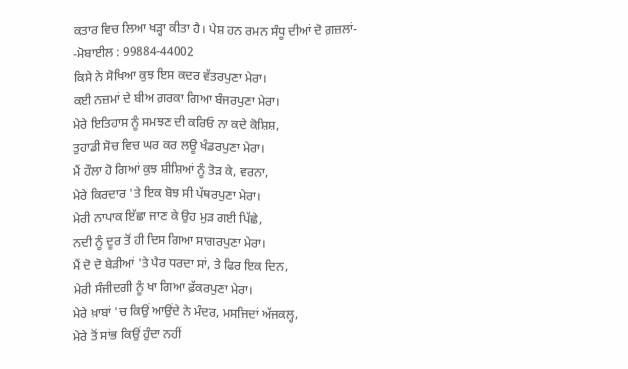ਕਤਾਰ ਵਿਚ ਲਿਆ ਖੜ੍ਹਾ ਕੀਤਾ ਹੈ। ਪੇਸ਼ ਹਨ ਰਮਨ ਸੰਧੂ ਦੀਆਂ ਦੋ ਗ਼ਜ਼ਲਾਂ-
-ਮੋਬਾਈਲ : 99884-44002
ਕਿਸੇ ਨੇ ਸੋਖਿਆ ਕੁਝ ਇਸ ਕਦਰ ਵੱਤਰਪੁਣਾ ਮੇਰਾ।
ਕਈ ਨਜ਼ਮਾਂ ਦੇ ਬੀਅ ਗ਼ਰਕਾ ਗਿਆ ਬੰਜਰਪੁਣਾ ਮੇਰਾ।
ਮੇਰੇ ਇਤਿਹਾਸ ਨੂੰ ਸਮਝਣ ਦੀ ਕਰਿਓ ਨਾ ਕਦੇ ਕੋਸ਼ਿਸ਼,
ਤੁਹਾਡੀ ਸੋਚ ਵਿਚ ਘਰ ਕਰ ਲਊ ਖੰਡਰਪੁਣਾ ਮੇਰਾ।
ਮੈਂ ਹੌਲਾ ਹੋ ਗਿਆਂ ਕੁਝ ਸ਼ੀਸ਼ਿਆਂ ਨੂੰ ਤੋੜ ਕੇ, ਵਰਨਾ,
ਮੇਰੇ ਕਿਰਦਾਰ 'ਤੇ ਇਕ ਬੋਝ ਸੀ ਪੱਥਰਪੁਣਾ ਮੇਰਾ।
ਮੇਰੀ ਨਾਪਾਕ ਇੱਛਾ ਜਾਣ ਕੇ ਉਹ ਮੁੜ ਗਈ ਪਿੱਛੇ,
ਨਦੀ ਨੂੰ ਦੂਰ ਤੋਂ ਹੀ ਦਿਸ ਗਿਆ ਸਾਗਰਪੁਣਾ ਮੇਰਾ।
ਮੈਂ ਦੋ ਦੋ ਬੇੜੀਆਂ 'ਤੇ ਪੈਰ ਧਰਦਾ ਸਾਂ, ਤੇ ਫਿਰ ਇਕ ਦਿਨ,
ਮੇਰੀ ਸੰਜੀਦਗੀ ਨੂੰ ਖਾ ਗਿਆ ਫ਼ੱਕਰਪੁਣਾ ਮੇਰਾ।
ਮੇਰੇ ਖ਼ਾਬਾਂ 'ਚ ਕਿਉਂ ਆਉਂਦੇ ਨੇ ਮੰਦਰ, ਮਸਜਿਦਾਂ ਅੱਜਕਲ੍ਹ,
ਮੇਰੇ ਤੋਂ ਸਾਂਭ ਕਿਉਂ ਹੁੰਦਾ ਨਹੀਂ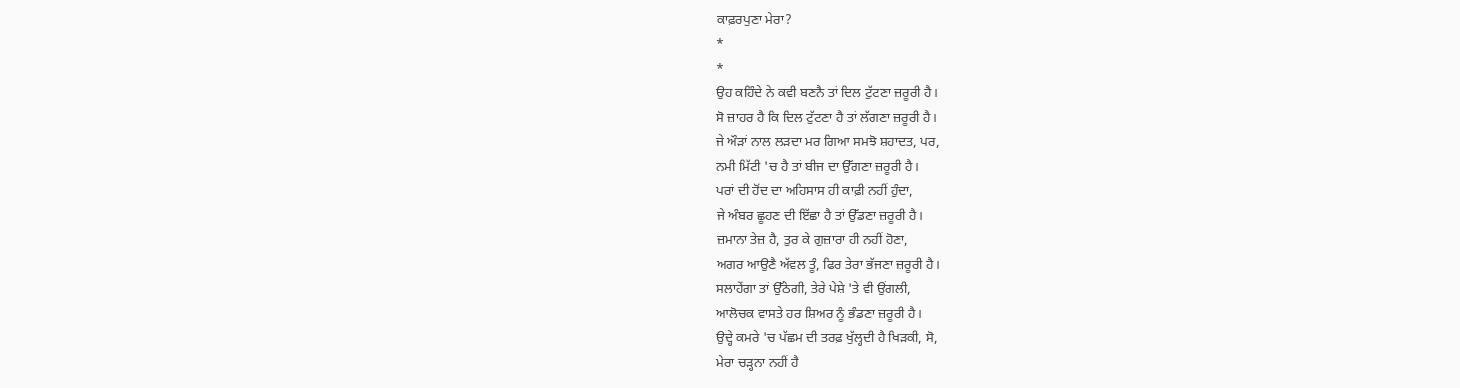ਕਾਫ਼ਰਪੁਣਾ ਮੇਰਾ?
*
*
ਉਹ ਕਹਿੰਦੇ ਨੇ ਕਵੀ ਬਣਨੈ ਤਾਂ ਦਿਲ ਟੁੱਟਣਾ ਜ਼ਰੂਰੀ ਹੈ।
ਸੋ ਜ਼ਾਹਰ ਹੈ ਕਿ ਦਿਲ ਟੁੱਟਣਾ ਹੈ ਤਾਂ ਲੱਗਣਾ ਜ਼ਰੂਰੀ ਹੈ।
ਜੇ ਔੜਾਂ ਨਾਲ ਲੜਦਾ ਮਰ ਗਿਆ ਸਮਝੋ ਸ਼ਹਾਦਤ, ਪਰ,
ਨਮੀ ਮਿੱਟੀ 'ਚ ਹੈ ਤਾਂ ਬੀਜ ਦਾ ਉੱਗਣਾ ਜ਼ਰੂਰੀ ਹੈ।
ਪਰਾਂ ਦੀ ਹੋਂਦ ਦਾ ਅਹਿਸਾਸ ਹੀ ਕਾਫ਼ੀ ਨਹੀਂ ਹੁੰਦਾ,
ਜੇ ਅੰਬਰ ਛੂਹਣ ਦੀ ਇੱਛਾ ਹੈ ਤਾਂ ਉੱਡਣਾ ਜ਼ਰੂਰੀ ਹੈ।
ਜ਼ਮਾਨਾ ਤੇਜ਼ ਹੈ, ਤੁਰ ਕੇ ਗੁਜ਼ਾਰਾ ਹੀ ਨਹੀਂ ਹੋਣਾ,
ਅਗਰ ਆਉਣੈ ਅੱਵਲ ਤੂੰ, ਫਿਰ ਤੇਰਾ ਭੱਜਣਾ ਜ਼ਰੂਰੀ ਹੈ।
ਸਲਾਹੇਂਗਾ ਤਾਂ ਉੱਠੇਗੀ, ਤੇਰੇ ਪੇਸ਼ੇ 'ਤੇ ਵੀ ਉਂਗਲੀ,
ਆਲੋਚਕ ਵਾਸਤੇ ਹਰ ਸ਼ਿਅਰ ਨੂੰ ਭੰਡਣਾ ਜ਼ਰੂਰੀ ਹੈ।
ਉਦ੍ਹੇ ਕਮਰੇ 'ਚ ਪੱਛਮ ਦੀ ਤਰਫ਼ ਖੁੱਲ੍ਹਦੀ ਹੈ ਖਿੜਕੀ, ਸੋ,
ਮੇਰਾ ਚੜ੍ਹਨਾ ਨਹੀਂ ਹੈ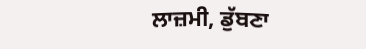ਲਾਜ਼ਮੀ, ਡੁੱਬਣਾ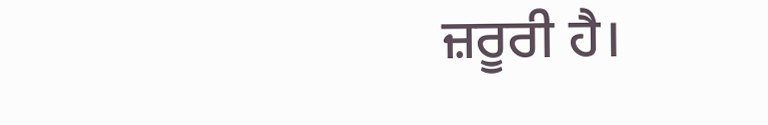ਜ਼ਰੂਰੀ ਹੈ।